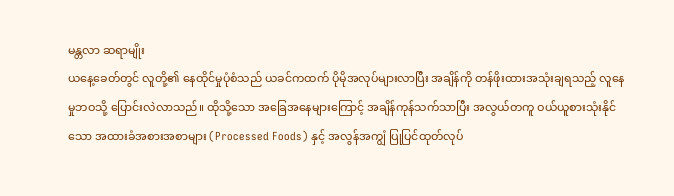မန္တလာ ဆရာမျိုး
ယနေ့ခေတ်တွင် လူတို့၏ နေထိုင်မှုပုံစံသည် ယခင်ကထက် ပိုမိုအလုပ်များလာပြီး အချိန်ကို တန်ဖိုးထားအသုံးချရသည့် လူနေမှုဘဝသို့ ပြောင်းလဲလာသည်။ ထိုသို့သော အခြေအနေများကြောင့် အချိန်ကုန်သက်သာပြီး အလွယ်တကူ ဝယ်ယူစားသုံးနိုင်သော အထားခံအစားအစာများ (Processed Foods) နှင့် အလွန်အကျွံ ပြုပြင်ထုတ်လုပ်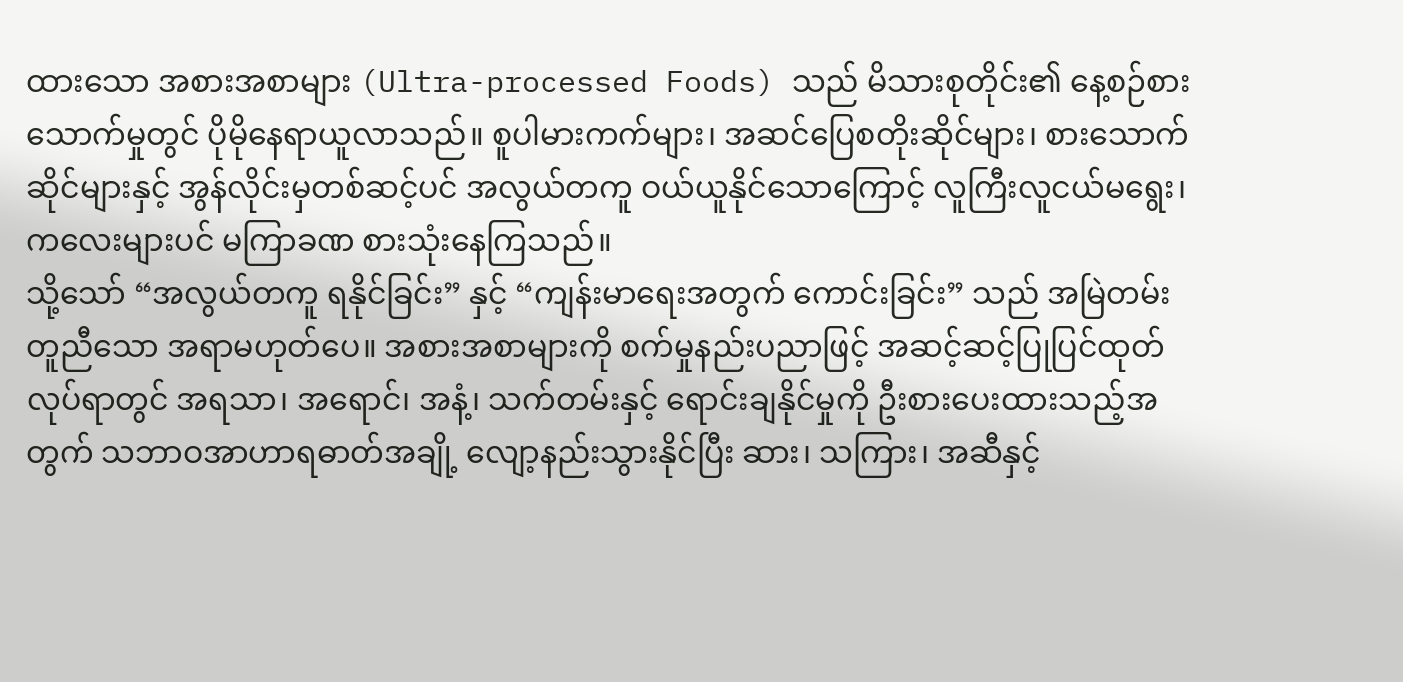ထားသော အစားအစာများ (Ultra-processed Foods) သည် မိသားစုတိုင်း၏ နေ့စဉ်စားသောက်မှုတွင် ပိုမိုနေရာယူလာသည်။ စူပါမားကက်များ၊ အဆင်ပြေစတိုးဆိုင်များ၊ စားသောက်ဆိုင်များနှင့် အွန်လိုင်းမှတစ်ဆင့်ပင် အလွယ်တကူ ဝယ်ယူနိုင်သောကြောင့် လူကြီးလူငယ်မရွေး၊ ကလေးများပင် မကြာခဏ စားသုံးနေကြသည်။
သို့သော် “အလွယ်တကူ ရနိုင်ခြင်း” နှင့် “ကျန်းမာရေးအတွက် ကောင်းခြင်း” သည် အမြဲတမ်း တူညီသော အရာမဟုတ်ပေ။ အစားအစာများကို စက်မှုနည်းပညာဖြင့် အဆင့်ဆင့်ပြုပြင်ထုတ်လုပ်ရာတွင် အရသာ၊ အရောင်၊ အနံ့၊ သက်တမ်းနှင့် ရောင်းချနိုင်မှုကို ဦးစားပေးထားသည့်အတွက် သဘာဝအာဟာရဓာတ်အချို့ လျော့နည်းသွားနိုင်ပြီး ဆား၊ သကြား၊ အဆီနှင့်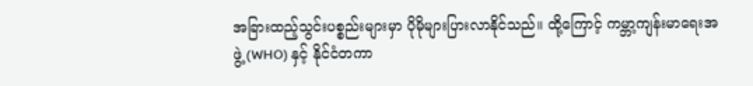အခြားထည့်သွင်းပစ္စည်းများမှာ ပိုမိုများပြားလာနိုင်သည်။ ထို့ကြောင့် ကမ္ဘာ့ကျန်းမာရေးအဖွဲ့ (WHO) နှင့် နိုင်ငံတကာ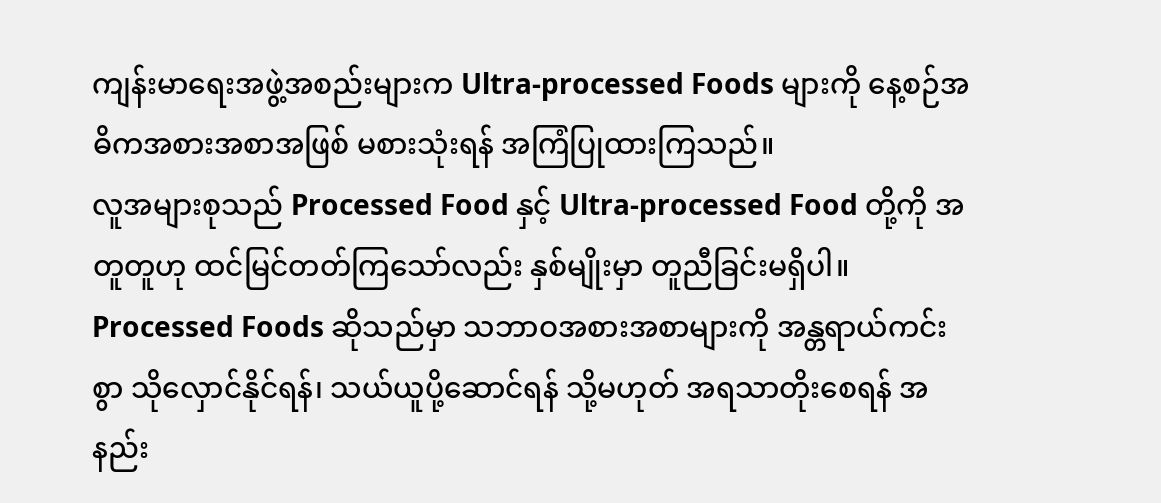ကျန်းမာရေးအဖွဲ့အစည်းများက Ultra-processed Foods များကို နေ့စဉ်အဓိကအစားအစာအဖြစ် မစားသုံးရန် အကြံပြုထားကြသည်။
လူအများစုသည် Processed Food နှင့် Ultra-processed Food တို့ကို အတူတူဟု ထင်မြင်တတ်ကြသော်လည်း နှစ်မျိုးမှာ တူညီခြင်းမရှိပါ။ Processed Foods ဆိုသည်မှာ သဘာဝအစားအစာများကို အန္တရာယ်ကင်းစွာ သိုလှောင်နိုင်ရန်၊ သယ်ယူပို့ဆောင်ရန် သို့မဟုတ် အရသာတိုးစေရန် အနည်း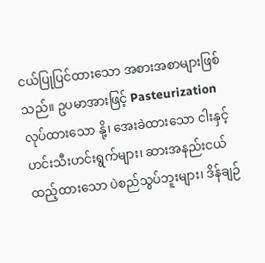ငယ်ပြုပြင်ထားသော အစားအစာများဖြစ်သည်။ ဥပမာအားဖြင့် Pasteurization လုပ်ထားသော နို့၊ အေးခဲထားသော ငါးနှင့် ဟင်းသီးဟင်းရွက်များ၊ ဆားအနည်းငယ်ထည့်ထားသော ပဲစည်သွပ်ဘူးများ၊ ဒိန်ချဉ်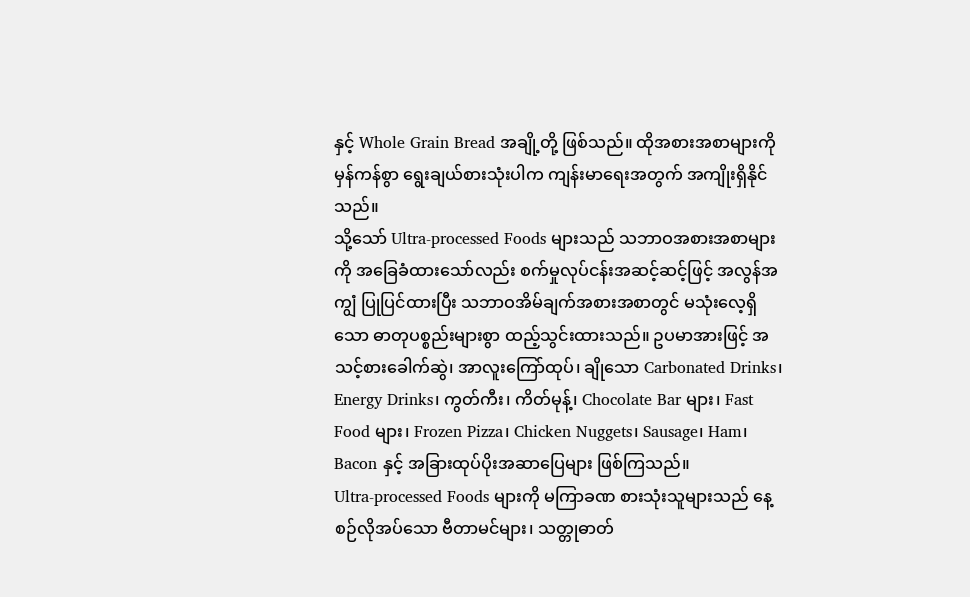နှင့် Whole Grain Bread အချို့တို့ ဖြစ်သည်။ ထိုအစားအစာများကို မှန်ကန်စွာ ရွေးချယ်စားသုံးပါက ကျန်းမာရေးအတွက် အကျိုးရှိနိုင်သည်။
သို့သော် Ultra-processed Foods များသည် သဘာဝအစားအစာများကို အခြေခံထားသော်လည်း စက်မှုလုပ်ငန်းအဆင့်ဆင့်ဖြင့် အလွန်အကျွံ ပြုပြင်ထားပြီး သဘာဝအိမ်ချက်အစားအစာတွင် မသုံးလေ့ရှိသော ဓာတုပစ္စည်းများစွာ ထည့်သွင်းထားသည်။ ဥပမာအားဖြင့် အသင့်စားခေါက်ဆွဲ၊ အာလူးကြော်ထုပ်၊ ချိုသော Carbonated Drinks၊ Energy Drinks၊ ကွတ်ကီး၊ ကိတ်မုန့်၊ Chocolate Bar များ၊ Fast Food များ၊ Frozen Pizza၊ Chicken Nuggets၊ Sausage၊ Ham၊ Bacon နှင့် အခြားထုပ်ပိုးအဆာပြေများ ဖြစ်ကြသည်။
Ultra-processed Foods များကို မကြာခဏ စားသုံးသူများသည် နေ့စဉ်လိုအပ်သော ဗီတာမင်များ၊ သတ္တုဓာတ်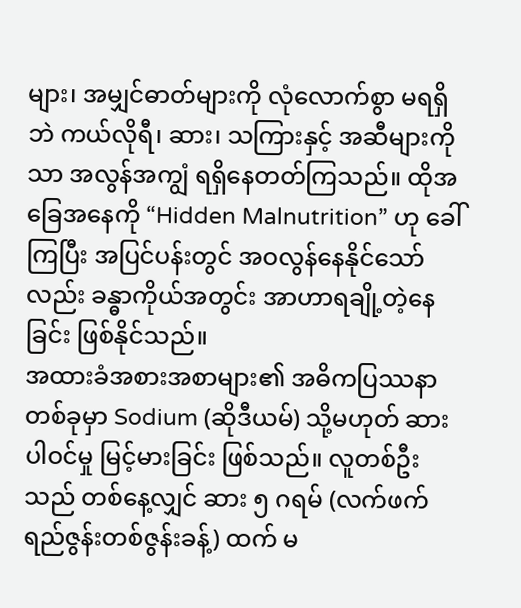များ၊ အမျှင်ဓာတ်များကို လုံလောက်စွာ မရရှိဘဲ ကယ်လိုရီ၊ ဆား၊ သကြားနှင့် အဆီများကိုသာ အလွန်အကျွံ ရရှိနေတတ်ကြသည်။ ထိုအခြေအနေကို “Hidden Malnutrition” ဟု ခေါ်ကြပြီး အပြင်ပန်းတွင် အဝလွန်နေနိုင်သော်လည်း ခန္ဓာကိုယ်အတွင်း အာဟာရချို့တဲ့နေခြင်း ဖြစ်နိုင်သည်။
အထားခံအစားအစာများ၏ အဓိကပြဿနာတစ်ခုမှာ Sodium (ဆိုဒီယမ်) သို့မဟုတ် ဆားပါဝင်မှု မြင့်မားခြင်း ဖြစ်သည်။ လူတစ်ဦးသည် တစ်နေ့လျှင် ဆား ၅ ဂရမ် (လက်ဖက်ရည်ဇွန်းတစ်ဇွန်းခန့်) ထက် မ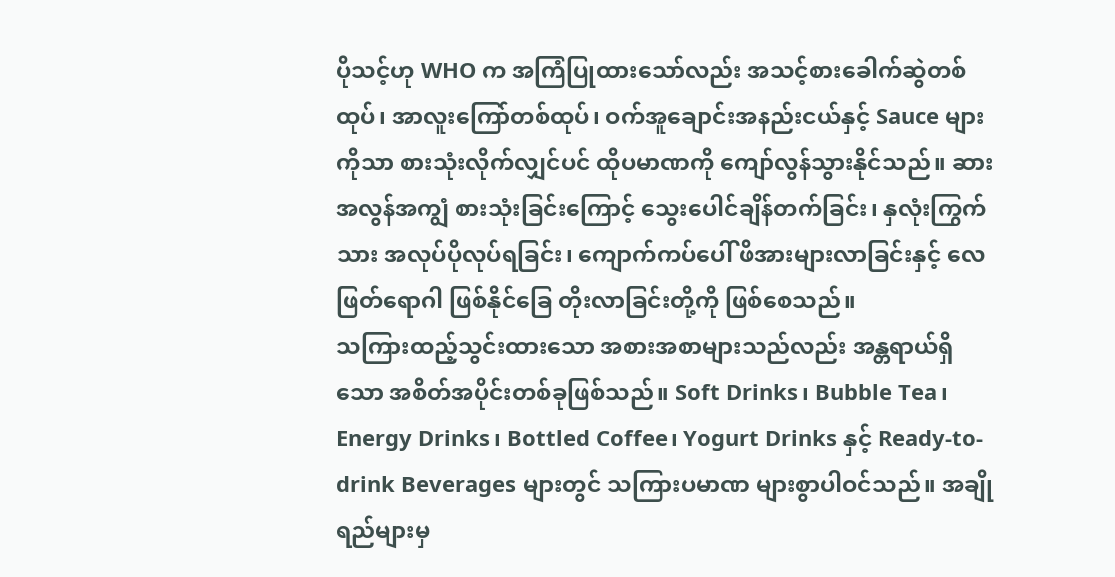ပိုသင့်ဟု WHO က အကြံပြုထားသော်လည်း အသင့်စားခေါက်ဆွဲတစ်ထုပ်၊ အာလူးကြော်တစ်ထုပ်၊ ဝက်အူချောင်းအနည်းငယ်နှင့် Sauce များကိုသာ စားသုံးလိုက်လျှင်ပင် ထိုပမာဏကို ကျော်လွန်သွားနိုင်သည်။ ဆားအလွန်အကျွံ စားသုံးခြင်းကြောင့် သွေးပေါင်ချိန်တက်ခြင်း၊ နှလုံးကြွက်သား အလုပ်ပိုလုပ်ရခြင်း၊ ကျောက်ကပ်ပေါ် ဖိအားများလာခြင်းနှင့် လေဖြတ်ရောဂါ ဖြစ်နိုင်ခြေ တိုးလာခြင်းတို့ကို ဖြစ်စေသည်။
သကြားထည့်သွင်းထားသော အစားအစာများသည်လည်း အန္တရာယ်ရှိသော အစိတ်အပိုင်းတစ်ခုဖြစ်သည်။ Soft Drinks၊ Bubble Tea၊ Energy Drinks၊ Bottled Coffee၊ Yogurt Drinks နှင့် Ready-to-drink Beverages များတွင် သကြားပမာဏ များစွာပါဝင်သည်။ အချိုရည်များမှ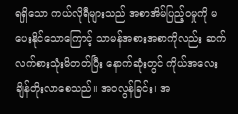ရရှိသော ကယ်လိုရီများသည် အစာအိမ်ပြည့်ဝမှုကို မပေးနိုင်သောကြောင့် သာမန်အစားအစာကိုလည်း ဆက်လက်စားသုံးမိတတ်ပြီး နောက်ဆုံးတွင် ကိုယ်အလေးချိန်တိုးလာစေသည်။ အဝလွန်ခြင်း၊ အ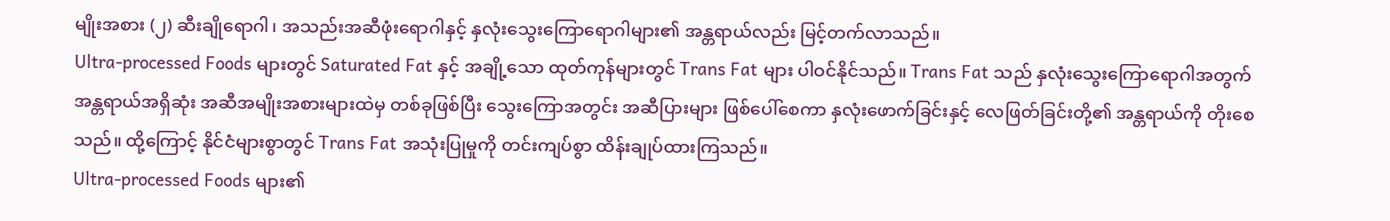မျိုးအစား (၂) ဆီးချိုရောဂါ၊ အသည်းအဆီဖုံးရောဂါနှင့် နှလုံးသွေးကြောရောဂါများ၏ အန္တရာယ်လည်း မြင့်တက်လာသည်။
Ultra-processed Foods များတွင် Saturated Fat နှင့် အချို့သော ထုတ်ကုန်များတွင် Trans Fat များ ပါဝင်နိုင်သည်။ Trans Fat သည် နှလုံးသွေးကြောရောဂါအတွက် အန္တရာယ်အရှိဆုံး အဆီအမျိုးအစားများထဲမှ တစ်ခုဖြစ်ပြီး သွေးကြောအတွင်း အဆီပြားများ ဖြစ်ပေါ်စေကာ နှလုံးဖောက်ခြင်းနှင့် လေဖြတ်ခြင်းတို့၏ အန္တရာယ်ကို တိုးစေသည်။ ထို့ကြောင့် နိုင်ငံများစွာတွင် Trans Fat အသုံးပြုမှုကို တင်းကျပ်စွာ ထိန်းချုပ်ထားကြသည်။
Ultra-processed Foods များ၏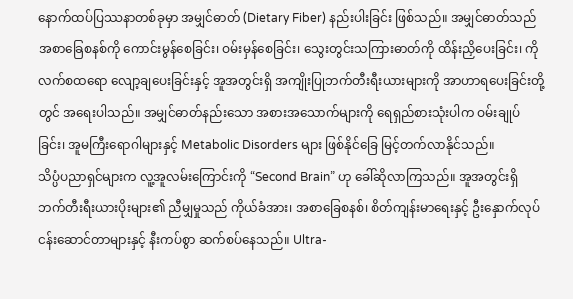နောက်ထပ်ပြဿနာတစ်ခုမှာ အမျှင်ဓာတ် (Dietary Fiber) နည်းပါးခြင်း ဖြစ်သည်။ အမျှင်ဓာတ်သည် အစာခြေစနစ်ကို ကောင်းမွန်စေခြင်း၊ ဝမ်းမှန်စေခြင်း၊ သွေးတွင်းသကြားဓာတ်ကို ထိန်းညှိပေးခြင်း၊ ကိုလက်စထရော လျော့ချပေးခြင်းနှင့် အူအတွင်းရှိ အကျိုးပြုဘက်တီးရီးယားများကို အာဟာရပေးခြင်းတို့တွင် အရေးပါသည်။ အမျှင်ဓာတ်နည်းသော အစားအသောက်များကို ရေရှည်စားသုံးပါက ဝမ်းချုပ်ခြင်း၊ အူမကြီးရောဂါများနှင့် Metabolic Disorders များ ဖြစ်နိုင်ခြေ မြင့်တက်လာနိုင်သည်။
သိပ္ပံပညာရှင်များက လူ့အူလမ်းကြောင်းကို “Second Brain” ဟု ခေါ်ဆိုလာကြသည်။ အူအတွင်းရှိ ဘက်တီးရီးယားပိုးများ၏ ညီမျှမှုသည် ကိုယ်ခံအား၊ အစာခြေစနစ်၊ စိတ်ကျန်းမာရေးနှင့် ဦးနှောက်လုပ်ငန်းဆောင်တာများနှင့် နီးကပ်စွာ ဆက်စပ်နေသည်။ Ultra-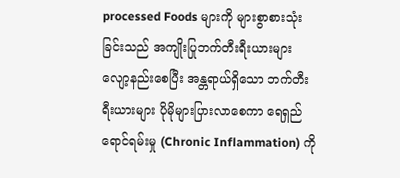processed Foods များကို များစွာစားသုံးခြင်းသည် အကျိုးပြုဘက်တီးရီးယားများ လျော့နည်းစေပြီး အန္တရာယ်ရှိသော ဘက်တီးရီးယားများ ပိုမိုများပြားလာစေကာ ရေရှည်ရောင်ရမ်းမှု (Chronic Inflammation) ကို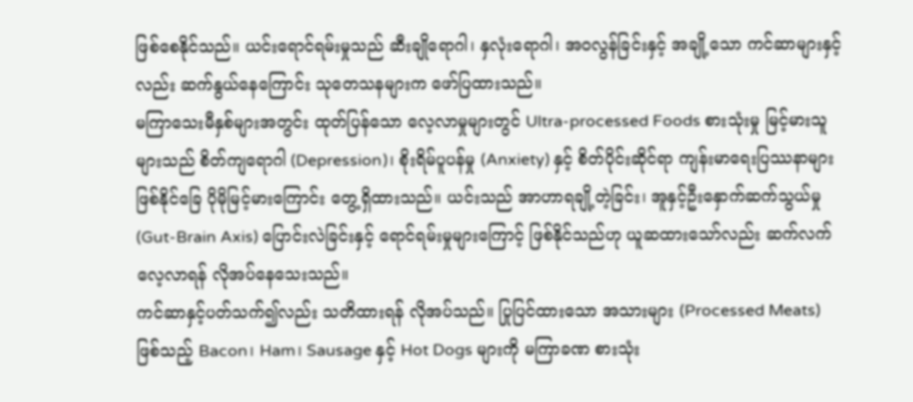ဖြစ်စေနိုင်သည်။ ယင်းရောင်ရမ်းမှုသည် ဆီးချိုရောဂါ၊ နှလုံးရောဂါ၊ အဝလွန်ခြင်းနှင့် အချို့သော ကင်ဆာများနှင့်လည်း ဆက်နွယ်နေကြောင်း သုတေသနများက ဖော်ပြထားသည်။
မကြာသေးမီနှစ်များအတွင်း ထုတ်ပြန်သော လေ့လာမှုများတွင် Ultra-processed Foods စားသုံးမှု မြင့်မားသူများသည် စိတ်ကျရောဂါ (Depression)၊ စိုးရိမ်ပူပန်မှု (Anxiety) နှင့် စိတ်ပိုင်းဆိုင်ရာ ကျန်းမာရေးပြဿနာများ ဖြစ်နိုင်ခြေ ပိုမိုမြင့်မားကြောင်း တွေ့ရှိထားသည်။ ယင်းသည် အာဟာရချို့တဲ့ခြင်း၊ အူနှင့်ဦးနှောက်ဆက်သွယ်မှု (Gut-Brain Axis) ပြောင်းလဲခြင်းနှင့် ရောင်ရမ်းမှုများကြောင့် ဖြစ်နိုင်သည်ဟု ယူဆထားသော်လည်း ဆက်လက်လေ့လာရန် လိုအပ်နေသေးသည်။
ကင်ဆာနှင့်ပတ်သက်၍လည်း သတိထားရန် လိုအပ်သည်။ ပြုပြင်ထားသော အသားများ (Processed Meats) ဖြစ်သည့် Bacon၊ Ham၊ Sausage နှင့် Hot Dogs များကို မကြာခဏ စားသုံး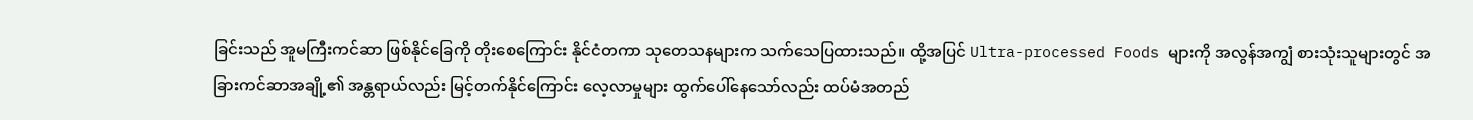ခြင်းသည် အူမကြီးကင်ဆာ ဖြစ်နိုင်ခြေကို တိုးစေကြောင်း နိုင်ငံတကာ သုတေသနများက သက်သေပြထားသည်။ ထို့အပြင် Ultra-processed Foods များကို အလွန်အကျွံ စားသုံးသူများတွင် အခြားကင်ဆာအချို့၏ အန္တရာယ်လည်း မြင့်တက်နိုင်ကြောင်း လေ့လာမှုများ ထွက်ပေါ်နေသော်လည်း ထပ်မံအတည်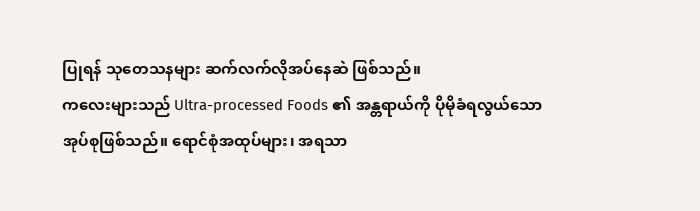ပြုရန် သုတေသနများ ဆက်လက်လိုအပ်နေဆဲ ဖြစ်သည်။
ကလေးများသည် Ultra-processed Foods ၏ အန္တရာယ်ကို ပိုမိုခံရလွယ်သော အုပ်စုဖြစ်သည်။ ရောင်စုံအထုပ်များ၊ အရသာ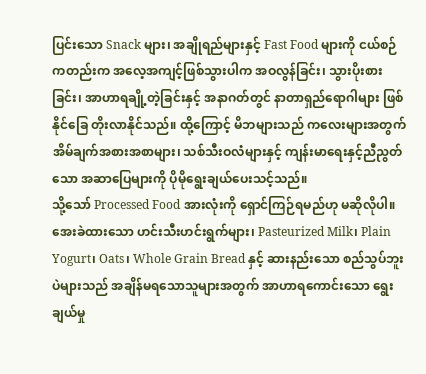ပြင်းသော Snack များ၊ အချိုရည်များနှင့် Fast Food များကို ငယ်စဉ်ကတည်းက အလေ့အကျင့်ဖြစ်သွားပါက အဝလွန်ခြင်း၊ သွားပိုးစားခြင်း၊ အာဟာရချို့တဲ့ခြင်းနှင့် အနာဂတ်တွင် နာတာရှည်ရောဂါများ ဖြစ်နိုင်ခြေ တိုးလာနိုင်သည်။ ထို့ကြောင့် မိဘများသည် ကလေးများအတွက် အိမ်ချက်အစားအစာများ၊ သစ်သီးဝလံများနှင့် ကျန်းမာရေးနှင့်ညီညွတ်သော အဆာပြေများကို ပိုမိုရွေးချယ်ပေးသင့်သည်။
သို့သော် Processed Food အားလုံးကို ရှောင်ကြဉ်ရမည်ဟု မဆိုလိုပါ။ အေးခဲထားသော ဟင်းသီးဟင်းရွက်များ၊ Pasteurized Milk၊ Plain Yogurt၊ Oats၊ Whole Grain Bread နှင့် ဆားနည်းသော စည်သွပ်ဘူးပဲများသည် အချိန်မရသောသူများအတွက် အာဟာရကောင်းသော ရွေးချယ်မှု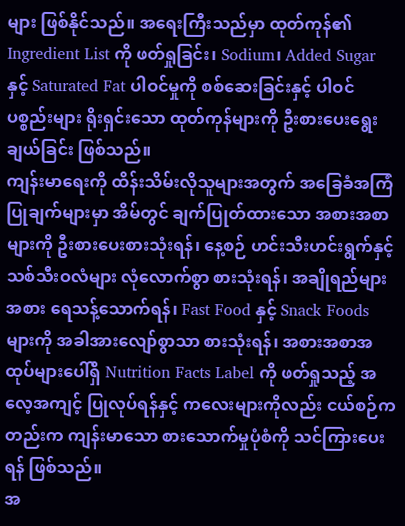များ ဖြစ်နိုင်သည်။ အရေးကြီးသည်မှာ ထုတ်ကုန်၏ Ingredient List ကို ဖတ်ရှုခြင်း၊ Sodium၊ Added Sugar နှင့် Saturated Fat ပါဝင်မှုကို စစ်ဆေးခြင်းနှင့် ပါဝင်ပစ္စည်းများ ရိုးရှင်းသော ထုတ်ကုန်များကို ဦးစားပေးရွေးချယ်ခြင်း ဖြစ်သည်။
ကျန်းမာရေးကို ထိန်းသိမ်းလိုသူများအတွက် အခြေခံအကြံပြုချက်များမှာ အိမ်တွင် ချက်ပြုတ်ထားသော အစားအစာများကို ဦးစားပေးစားသုံးရန်၊ နေ့စဉ် ဟင်းသီးဟင်းရွက်နှင့် သစ်သီးဝလံများ လုံလောက်စွာ စားသုံးရန်၊ အချိုရည်များအစား ရေသန့်သောက်ရန်၊ Fast Food နှင့် Snack Foods များကို အခါအားလျော်စွာသာ စားသုံးရန်၊ အစားအစာအထုပ်များပေါ်ရှိ Nutrition Facts Label ကို ဖတ်ရှုသည့် အလေ့အကျင့် ပြုလုပ်ရန်နှင့် ကလေးများကိုလည်း ငယ်စဉ်ကတည်းက ကျန်းမာသော စားသောက်မှုပုံစံကို သင်ကြားပေးရန် ဖြစ်သည်။
အ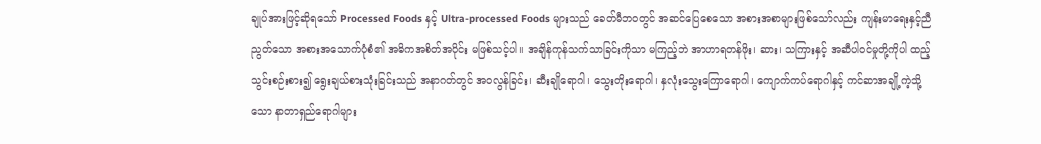ချုပ်အားဖြင့်ဆိုရသော် Processed Foods နှင့် Ultra-processed Foods များသည် ခေတ်မီဘဝတွင် အဆင်ပြေစေသော အစားအစာများဖြစ်သော်လည်း ကျန်းမာရေးနှင့်ညီညွတ်သော အစားအသောက်ပုံစံ၏ အဓိကအစိတ်အပိုင်း မဖြစ်သင့်ပါ။ အချိန်ကုန်သက်သာခြင်းကိုသာ မကြည့်ဘဲ အာဟာရတန်ဖိုး၊ ဆား၊ သကြားနှင့် အဆီပါဝင်မှုတို့ကိုပါ ထည့်သွင်းစဉ်းစား၍ ရွေးချယ်စားသုံးခြင်းသည် အနာဂတ်တွင် အဝလွန်ခြင်း၊ ဆီးချိုရောဂါ၊ သွေးတိုးရောဂါ၊ နှလုံးသွေးကြောရောဂါ၊ ကျောက်ကပ်ရောဂါနှင့် ကင်ဆာအချို့ကဲ့သို့သော နာတာရှည်ရောဂါများ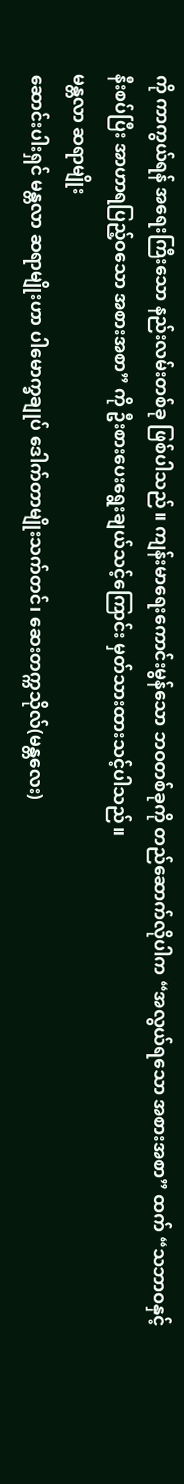ကို ကာကွယ်ရန် အရေးကြီးသော နည်းလမ်းတစ်ခု ဖြစ်ပါသည်။ ကျန်းမာရေးကောင်းမွန်သော ဘဝတစ်ခုကို တည်ဆောက်လိုပါက “အလွယ်ရသော အစားအစာ” ထက် “သဘာဝနှင့် နီးစပ်ပြီး အာဟာရပြည့်ဝသော အစားအစာ” ကို ဦးစားပေးရွေးချယ်သင့်ကြောင်း မှတ်သားထားသင့်ပါသည်။
မန္တလာ ဆရာမျိုး
ဆောင်းပါးရှင် မန္တလာ ဆရာမျိုးဟာ ပါမောက္ခချုပ် ဒေါက်တာမျိုးသက်တင်၊ ဆေးတက္ကသိုလ်(မန္တလေး)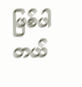ဖြစ်ပါတယ်